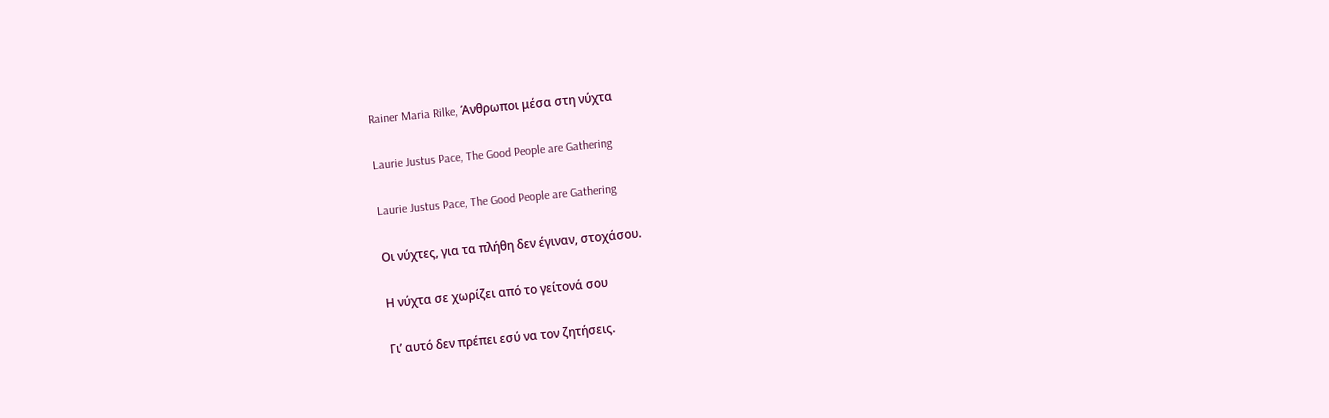Rainer Maria Rilke, Άνθρωποι μέσα στη νύχτα

Laurie Justus Pace, The Good People are Gathering

Laurie Justus Pace, The Good People are Gathering

Οι νύχτες, για τα πλήθη δεν έγιναν, στοχάσου.

Η νύχτα σε χωρίζει από το γείτονά σου

Γι’ αυτό δεν πρέπει εσύ να τον ζητήσεις.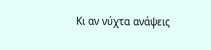Κι αν νύχτα ανάψεις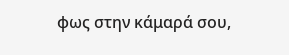φως στην κάμαρά σου,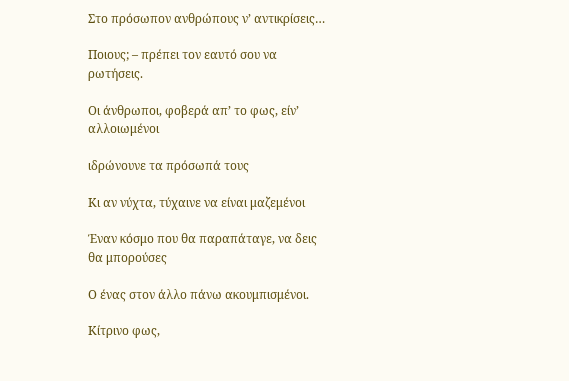Στο πρόσωπον ανθρώπους ν’ αντικρίσεις…

Ποιους; – πρέπει τον εαυτό σου να ρωτήσεις.

Οι άνθρωποι, φοβερά απ’ το φως, είν’ αλλοιωμένοι

ιδρώνουνε τα πρόσωπά τους

Κι αν νύχτα, τύχαινε να είναι μαζεμένοι

Έναν κόσμο που θα παραπάταγε, να δεις θα μπορούσες

Ο ένας στον άλλο πάνω ακουμπισμένοι.

Κίτρινο φως,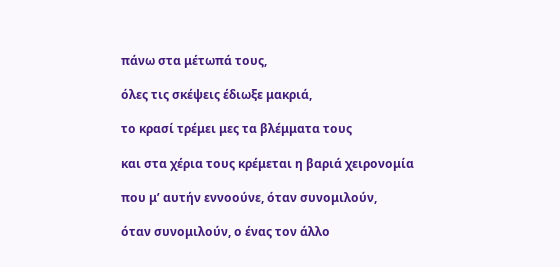πάνω στα μέτωπά τους,

όλες τις σκέψεις έδιωξε μακριά,

το κρασί τρέμει μες τα βλέμματα τους

και στα χέρια τους κρέμεται η βαριά χειρονομία

που μ’ αυτήν εννοούνε, όταν συνομιλούν,

όταν συνομιλούν, ο ένας τον άλλο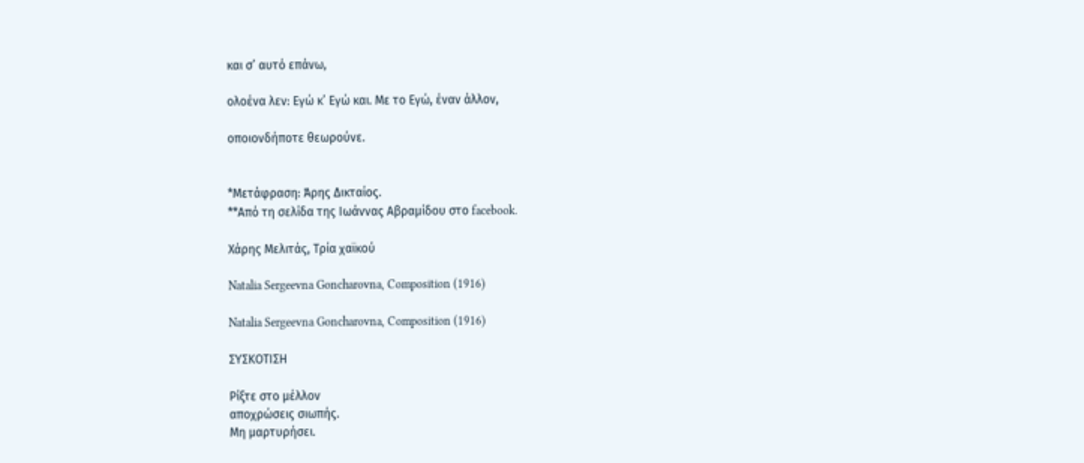και σ’ αυτό επάνω,

ολοένα λεν: Εγώ κ’ Εγώ και. Με το Εγώ, έναν άλλον,

οποιονδήποτε θεωρούνε.


*Μετάφραση: Άρης Δικταίος.
**Από τη σελίδα της Ιωάννας Αβραμίδου στο facebook.

Χάρης Μελιτάς, Τρία χαϊκού

Natalia Sergeevna Goncharovna, Composition (1916)

Natalia Sergeevna Goncharovna, Composition (1916)

ΣΥΣΚΟΤΙΣΗ

Ρίξτε στο μέλλον
αποχρώσεις σιωπής.
Μη μαρτυρήσει.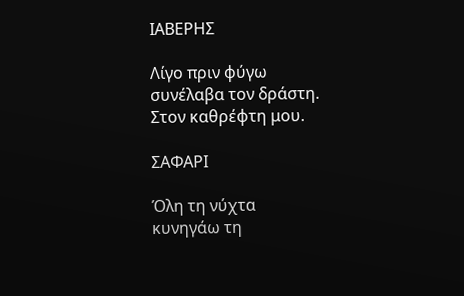ΙΑΒΕΡΗΣ

Λίγο πριν φύγω
συνέλαβα τον δράστη.
Στον καθρέφτη μου.

ΣΑΦΑΡΙ

Όλη τη νύχτα
κυνηγάω τη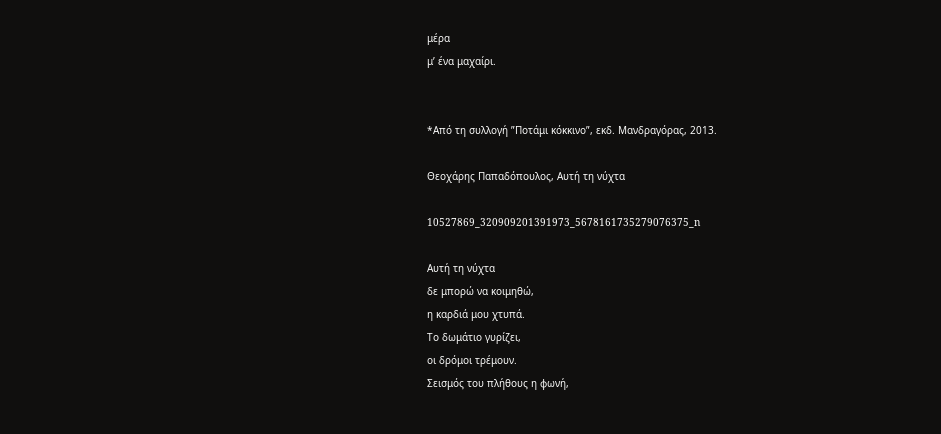μέρα
μ’ ένα μαχαίρι.


*Από τη συλλογή ”Ποτάμι κόκκινο”, εκδ. Μανδραγόρας, 2013.

Θεοχάρης Παπαδόπουλος, Αυτή τη νύχτα

10527869_320909201391973_5678161735279076375_n

Αυτή τη νύχτα
δε μπορώ να κοιμηθώ,
η καρδιά μου χτυπά.
Το δωμάτιο γυρίζει,
οι δρόμοι τρέμουν.
Σεισμός του πλήθους η φωνή,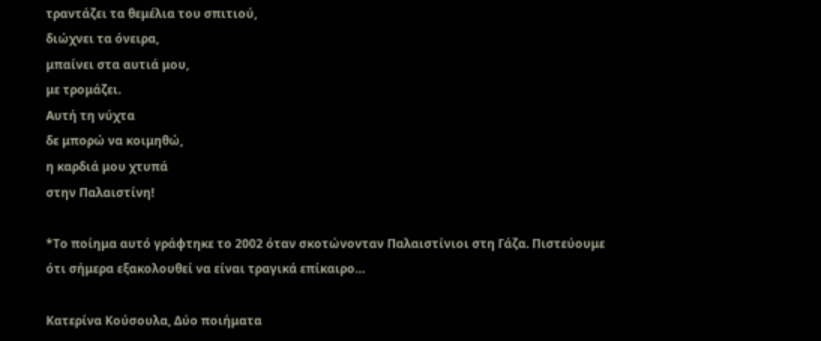τραντάζει τα θεμέλια του σπιτιού,
διώχνει τα όνειρα,
μπαίνει στα αυτιά μου,
με τρομάζει.
Αυτή τη νύχτα
δε μπορώ να κοιμηθώ,
η καρδιά μου χτυπά
στην Παλαιστίνη!

*Το ποίημα αυτό γράφτηκε το 2002 όταν σκοτώνονταν Παλαιστίνιοι στη Γάζα. Πιστεύουμε ότι σήμερα εξακολουθεί να είναι τραγικά επίκαιρο…

Κατερίνα Κούσουλα, Δύο ποιήματα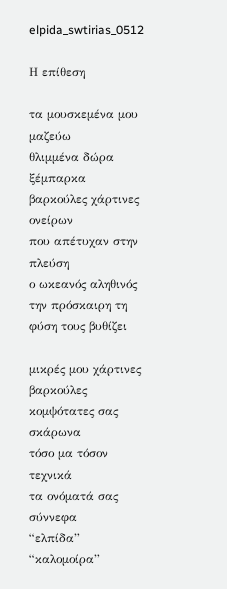elpida_swtirias_0512

Η επίθεση

τα μουσκεμένα μου μαζεύω
θλιμμένα δώρα ξέμπαρκα
βαρκούλες χάρτινες ονείρων
που απέτυχαν στην πλεύση
ο ωκεανός αληθινός
την πρόσκαιρη τη φύση τους βυθίζει

μικρές μου χάρτινες βαρκούλες
κομψότατες σας σκάρωνα
τόσο μα τόσον τεχνικά
τα ονόματά σας σύννεφα
“ελπίδα” “καλομοίρα”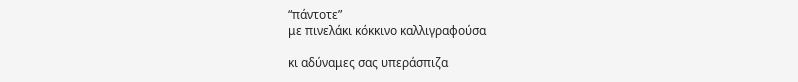“πάντοτε”
με πινελάκι κόκκινο καλλιγραφούσα

κι αδύναμες σας υπεράσπιζα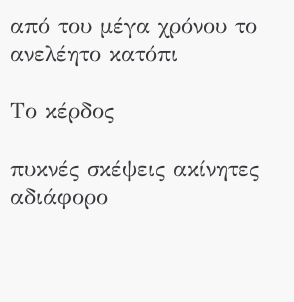από του μέγα χρόνου το ανελέητο κατόπι

Το κέρδος

πυκνές σκέψεις ακίνητες
αδιάφορο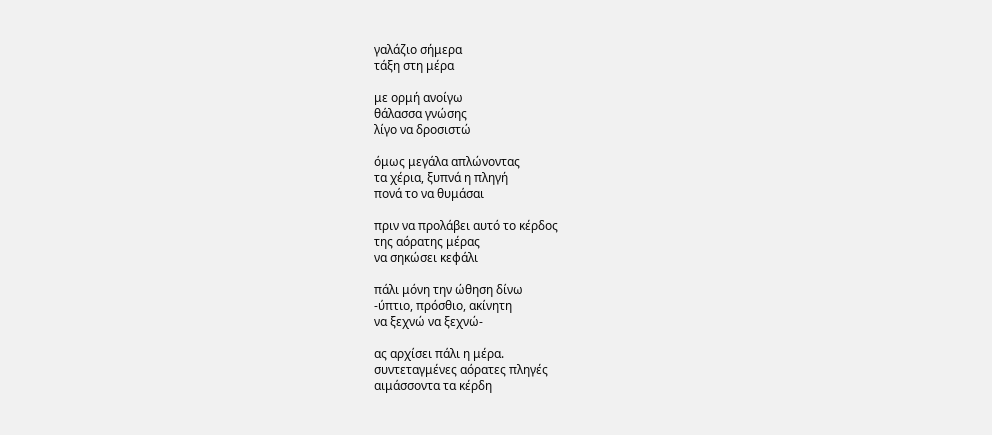γαλάζιο σήμερα
τάξη στη μέρα

με ορμή ανοίγω
θάλασσα γνώσης
λίγο να δροσιστώ

όμως μεγάλα απλώνοντας
τα χέρια, ξυπνά η πληγή
πονά το να θυμάσαι

πριν να προλάβει αυτό το κέρδος
της αόρατης μέρας
να σηκώσει κεφάλι

πάλι μόνη την ώθηση δίνω
-ύπτιο, πρόσθιο, ακίνητη
να ξεχνώ να ξεχνώ-

ας αρχίσει πάλι η μέρα.
συντεταγμένες αόρατες πληγές
αιμάσσοντα τα κέρδη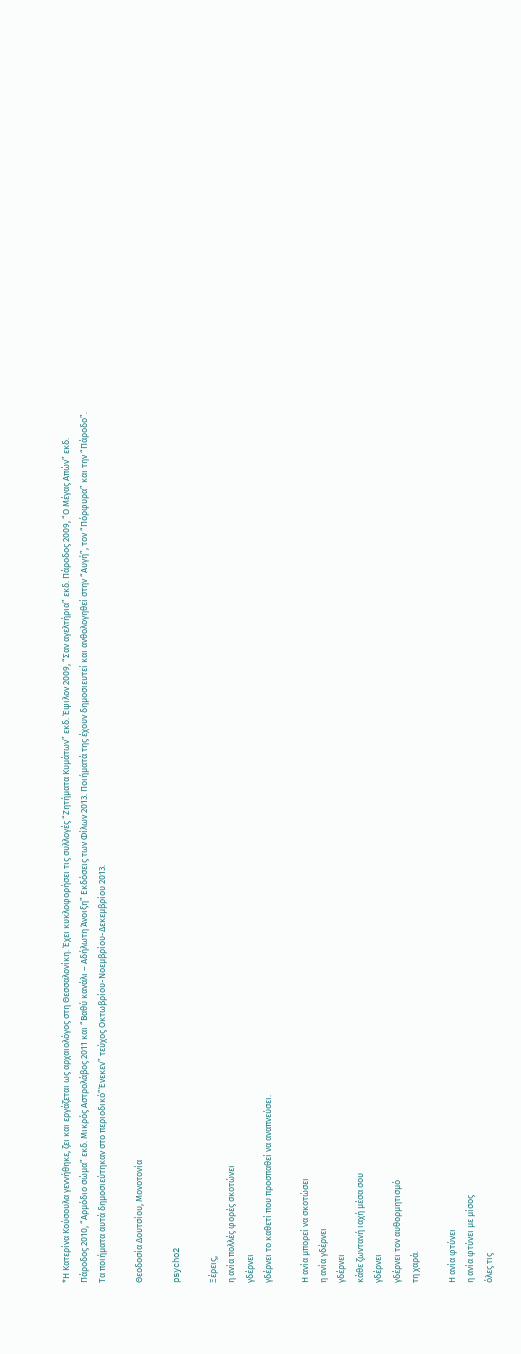*Η Κατερίνα Κούσουλα γεννήθηκε, ζει και εργάζεται ως αρχαιολόγος στη Θεσσαλονίκη. Έχει κυκλοφορήσει τις συλλογές “Ζητήματα Κυμάτων” εκδ. Έψιλον 2009, “Σαν αγελτήρια” εκδ. Πάροδος 2009, “Ο Μέγας Απών” εκδ. Πάροδος 2010, “Αρμόδιο σώμα” εκδ. Μικρός Αστρολάβος 2011 και “Βαθύ κανάλι – Αδήλωτη Άνοιξη” Εκδόσεις των Φίλων 2013. Ποιήματά της έχουν δημοσιευτεί και ανθολογηθεί στην “Αυγή”, τον “Πόρφυρα” και την “Πάροδο”. Τα ποιήματα αυτά δημοσιεύτηκαν στο περιοδικό”Ένεκεν” τεύχος Οκτωβρίου-Νοεμβρίου-Δεκεμβρίου 2013.

Θεοδοσία Δουτσίου, Μονοτονία

psycho2

Ξέρεις,
η ανία πολλές φορές σκοτώνει
γδέρνει
γδέρνει το καθετί που προσπαθεί να αναπνεύσει.

Η ανία μπορεί να σκοτώσει
η ανία γδέρνει
γδέρνει
κάθε ζωντανή ιαχή μέσα σου
γδέρνει
γδέρνει τον αυθορμητισμό
τη χαρά.

Η ανία φτύνει
η ανία φτύνει με μίσος
όλες τις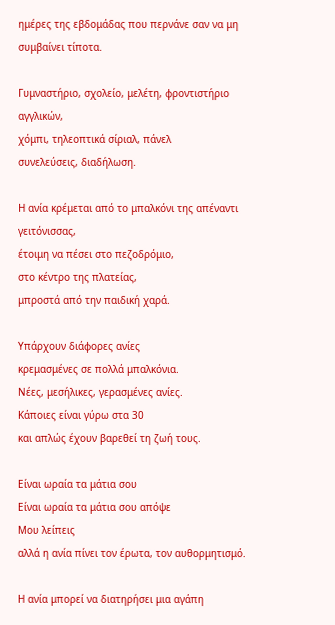ημέρες της εβδομάδας που περνάνε σαν να μη συμβαίνει τίποτα.

Γυμναστήριο, σχολείο, μελέτη, φροντιστήριο αγγλικών,
χόμπι, τηλεοπτικά σίριαλ, πάνελ
συνελεύσεις, διαδήλωση.

Η ανία κρέμεται από το μπαλκόνι της απέναντι γειτόνισσας,
έτοιμη να πέσει στο πεζοδρόμιο,
στο κέντρο της πλατείας,
μπροστά από την παιδική χαρά.

Υπάρχουν διάφορες ανίες
κρεμασμένες σε πολλά μπαλκόνια.
Νέες, μεσήλικες, γερασμένες ανίες.
Κάποιες είναι γύρω στα 30
και απλώς έχουν βαρεθεί τη ζωή τους.

Είναι ωραία τα μάτια σου
Είναι ωραία τα μάτια σου απόψε
Μου λείπεις
αλλά η ανία πίνει τον έρωτα, τον αυθορμητισμό.

Η ανία μπορεί να διατηρήσει μια αγάπη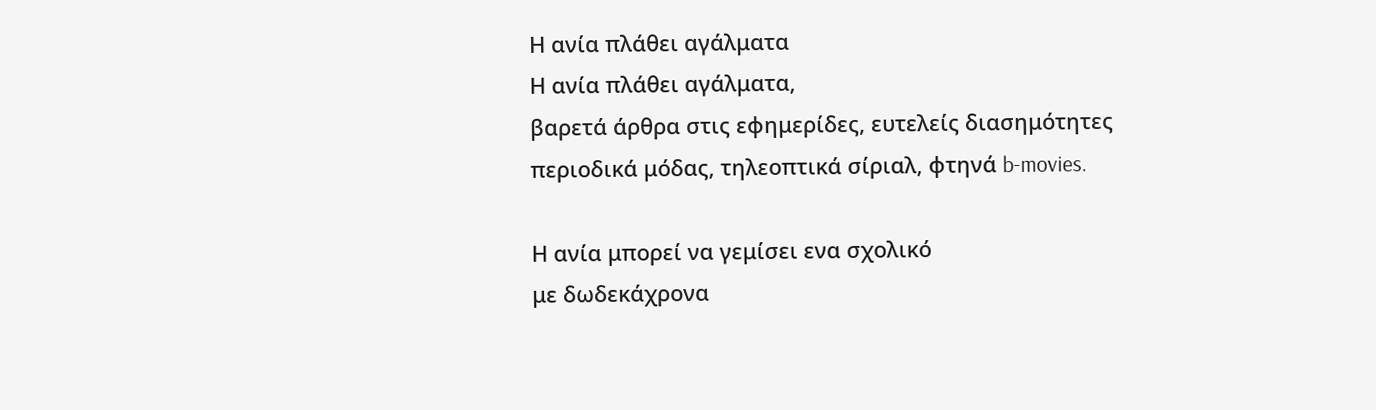Η ανία πλάθει αγάλματα
Η ανία πλάθει αγάλματα,
βαρετά άρθρα στις εφημερίδες, ευτελείς διασημότητες
περιοδικά μόδας, τηλεοπτικά σίριαλ, φτηνά b-movies.

Η ανία μπορεί να γεμίσει ενα σχολικό
με δωδεκάχρονα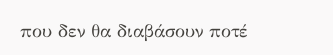που δεν θα διαβάσουν ποτέ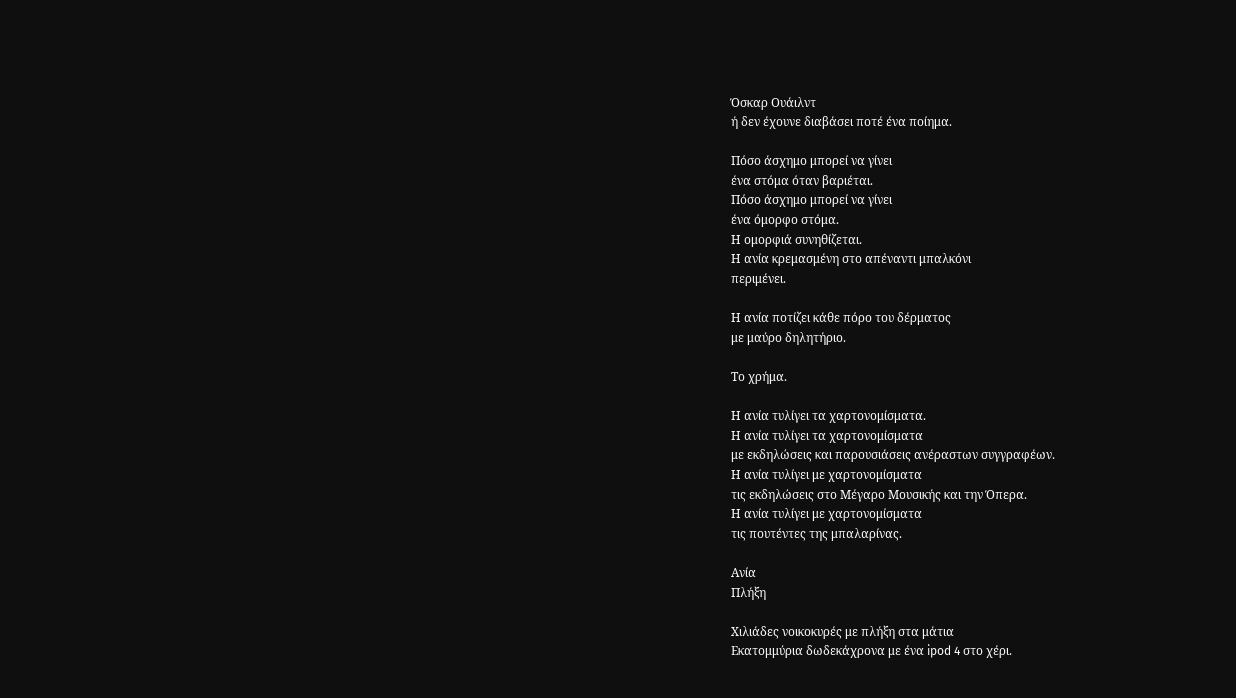Όσκαρ Ουάιλντ
ή δεν έχουνε διαβάσει ποτέ ένα ποίημα.

Πόσο άσχημο μπορεί να γίνει
ένα στόμα όταν βαριέται.
Πόσο άσχημο μπορεί να γίνει
ένα όμορφο στόμα.
Η ομορφιά συνηθίζεται.
Η ανία κρεμασμένη στο απέναντι μπαλκόνι
περιμένει.

Η ανία ποτίζει κάθε πόρο του δέρματος
με μαύρο δηλητήριο.

Το χρήμα.

Η ανία τυλίγει τα χαρτονομίσματα.
Η ανία τυλίγει τα χαρτονομίσματα
με εκδηλώσεις και παρουσιάσεις ανέραστων συγγραφέων.
Η ανία τυλίγει με χαρτονομίσματα
τις εκδηλώσεις στο Μέγαρο Μουσικής και την Όπερα.
Η ανία τυλίγει με χαρτονομίσματα
τις πουτέντες της μπαλαρίνας.

Ανία
Πλήξη

Χιλιάδες νοικοκυρές με πλήξη στα μάτια
Εκατομμύρια δωδεκάχρονα με ένα ipod 4 στο χέρι.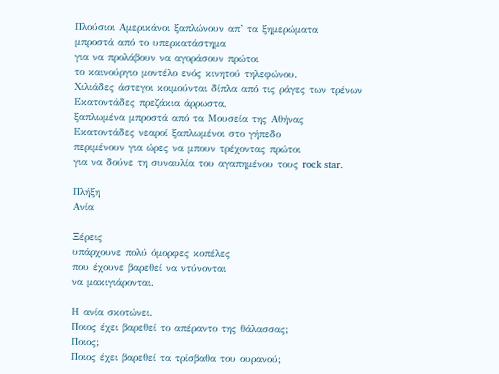Πλούσιοι Αμερικάνοι ξαπλώνουν απ’ τα ξημερώματα
μπροστά από το υπερκατάστημα
για να προλάβουν να αγοράσουν πρώτοι
το καινούργιο μοντέλο ενός κινητού τηλεφώνου.
Χιλιάδες άστεγοι κοιμούνται δίπλα από τις ράγες των τρένων
Εκατοντάδες πρεζάκια άρρωστα,
ξαπλωμένα μπροστά από τα Μουσεία της Αθήνας
Εκατοντάδες νεαροί ξαπλωμένοι στο γήπεδο
περιμένουν για ώρες να μπουν τρέχοντας πρώτοι
για να δούνε τη συναυλία του αγαπημένου τους rock star.

Πλήξη
Ανία

Ξέρεις
υπάρχουνε πολύ όμορφες κοπέλες
που έχουνε βαρεθεί να ντύνονται
να μακιγιάρονται.

Η ανία σκοτώνει.
Ποιος έχει βαρεθεί το απέραντο της θάλασσας;
Ποιος;
Ποιος έχει βαρεθεί τα τρίσβαθα του ουρανού;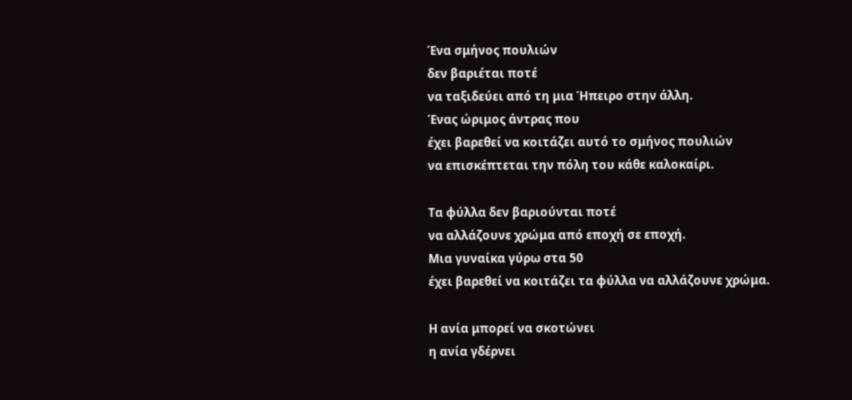Ένα σμήνος πουλιών
δεν βαριέται ποτέ
να ταξιδεύει από τη μια Ήπειρο στην άλλη.
Ένας ώριμος άντρας που
έχει βαρεθεί να κοιτάζει αυτό το σμήνος πουλιών
να επισκέπτεται την πόλη του κάθε καλοκαίρι.

Τα φύλλα δεν βαριούνται ποτέ
να αλλάζουνε χρώμα από εποχή σε εποχή.
Μια γυναίκα γύρω στα 50
έχει βαρεθεί να κοιτάζει τα φύλλα να αλλάζουνε χρώμα.

Η ανία μπορεί να σκοτώνει
η ανία γδέρνει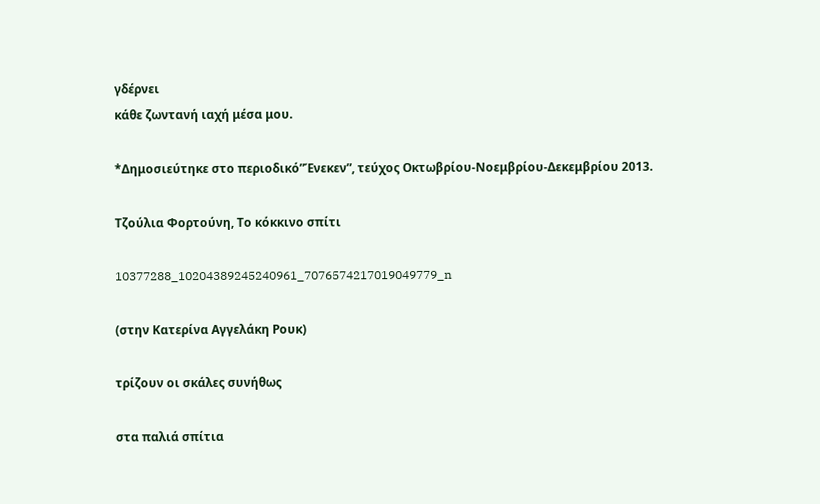γδέρνει
κάθε ζωντανή ιαχή μέσα μου.

*Δημοσιεύτηκε στο περιοδικό”Ένεκεν”, τεύχος Οκτωβρίου-Νοεμβρίου-Δεκεμβρίου 2013.

Τζούλια Φορτούνη, Το κόκκινο σπίτι

10377288_10204389245240961_7076574217019049779_n

(στην Κατερίνα Αγγελάκη Ρουκ)

τρίζουν οι σκάλες συνήθως

στα παλιά σπίτια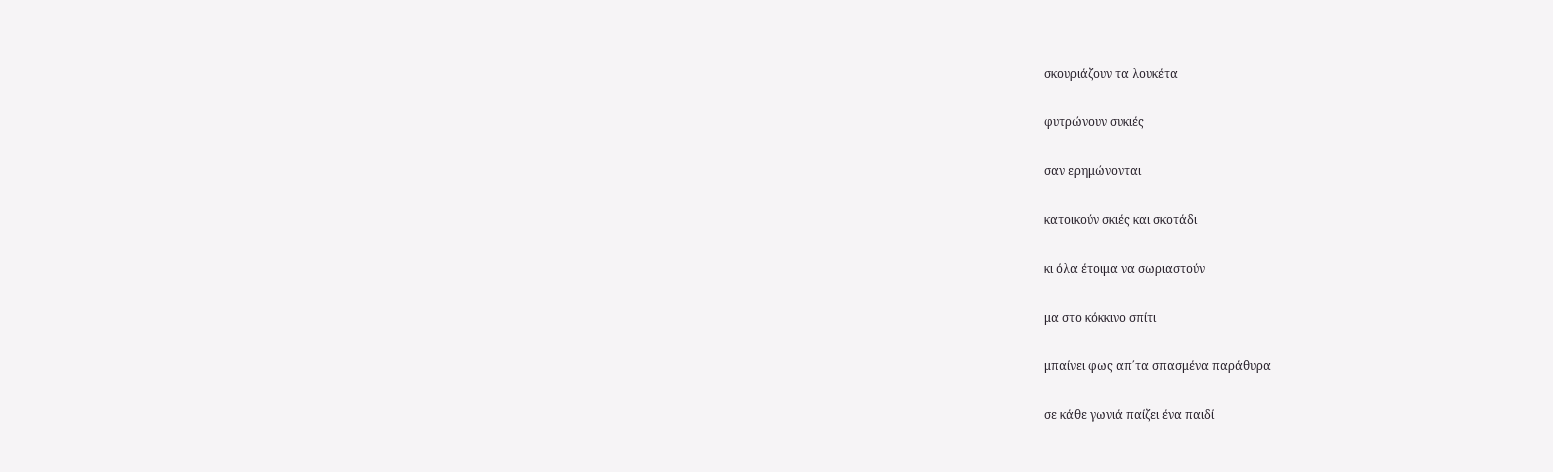σκουριάζουν τα λουκέτα

φυτρώνουν συκιές

σαν ερημώνονται

κατοικούν σκιές και σκοτάδι

κι όλα έτοιμα να σωριαστούν

μα στο κόκκινο σπίτι

μπαίνει φως απ΄τα σπασμένα παράθυρα

σε κάθε γωνιά παίζει ένα παιδί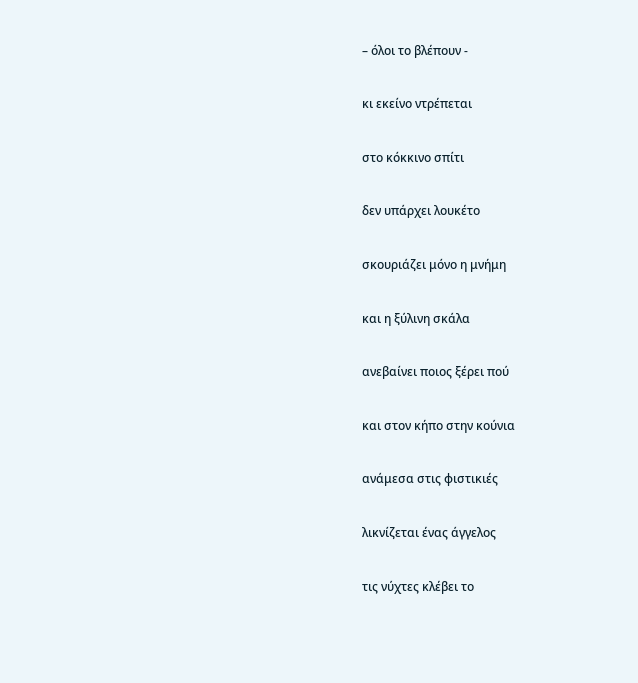– όλοι το βλέπουν -

κι εκείνο ντρέπεται

στο κόκκινο σπίτι

δεν υπάρχει λουκέτο

σκουριάζει μόνο η μνήμη

και η ξύλινη σκάλα

ανεβαίνει ποιος ξέρει πού

και στον κήπο στην κούνια

ανάμεσα στις φιστικιές

λικνίζεται ένας άγγελος

τις νύχτες κλέβει το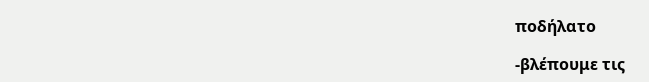ποδήλατο

-βλέπουμε τις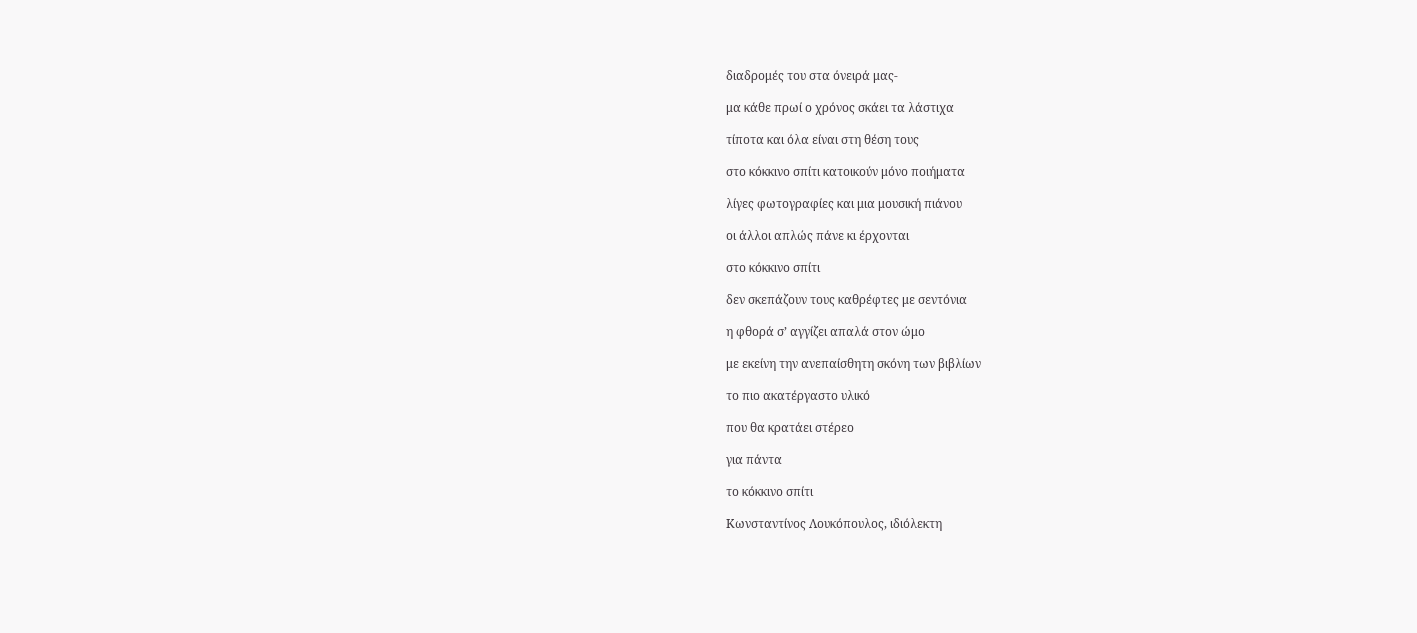διαδρομές του στα όνειρά μας-

μα κάθε πρωί ο χρόνος σκάει τα λάστιχα

τίποτα και όλα είναι στη θέση τους

στο κόκκινο σπίτι κατοικούν μόνο ποιήματα

λίγες φωτογραφίες και μια μουσική πιάνου

οι άλλοι απλώς πάνε κι έρχονται

στο κόκκινο σπίτι

δεν σκεπάζουν τους καθρέφτες με σεντόνια

η φθορά σ’ αγγίζει απαλά στον ώμο

με εκείνη την ανεπαίσθητη σκόνη των βιβλίων

το πιο ακατέργαστο υλικό

που θα κρατάει στέρεο

για πάντα

το κόκκινο σπίτι

Κωνσταντίνος Λουκόπουλος, ιδιόλεκτη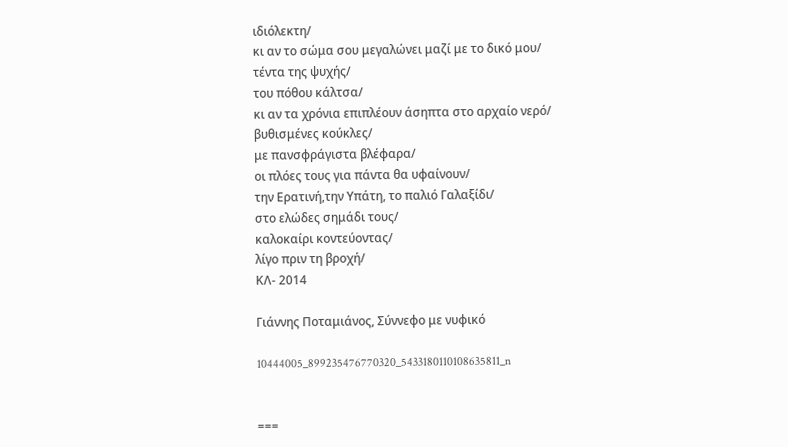ιδιόλεκτη/
κι αν το σώμα σου μεγαλώνει μαζί με το δικό μου/
τέντα της ψυχής/
του πόθου κάλτσα/
κι αν τα χρόνια επιπλέουν άσηπτα στο αρχαίο νερό/
βυθισμένες κούκλες/
με πανσφράγιστα βλέφαρα/
οι πλόες τους για πάντα θα υφαίνουν/
την Ερατινή,την Υπάτη, το παλιό Γαλαξίδι/
στο ελώδες σημάδι τους/
καλοκαίρι κοντεύοντας/
λίγο πριν τη βροχή/
ΚΛ- 2014

Γιάννης Ποταμιάνος, Σύννεφο με νυφικό

10444005_899235476770320_5433180110108635811_n


===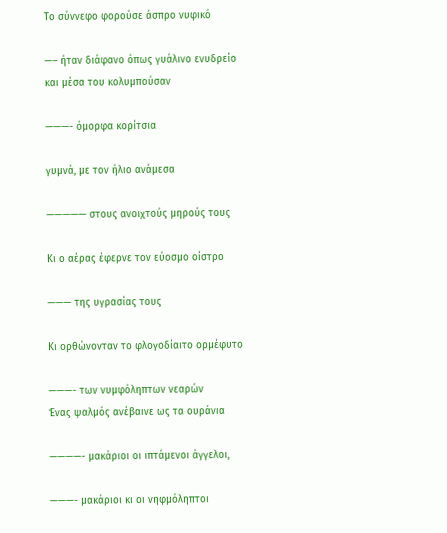Το σύννεφο φορούσε άσπρο νυφικό

—– ήταν διάφανο όπως γυάλινο ενυδρείο
και μέσα του κολυμπούσαν

———- όμορφα κορίτσια

γυμνά, με τον ήλιο ανάμεσα

————— στους ανοιχτούς μηρούς τους

Κι ο αέρας έφερνε τον εύοσμο οίστρο

——— της υγρασίας τους

Κι ορθώνονταν το φλογοδίαιτο ορμέφυτο

———- των νυμφόληπτων νεαρών
Ένας ψαλμός ανέβαινε ως τα ουράνια

————- μακάριοι οι ιπτάμενοι άγγελοι,

———- μακάριοι κι οι νηφμόληπτοι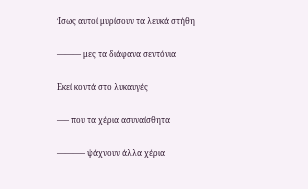Ίσως αυτοί μυρίσουν τα λευκά στήθη

——— μες τα διάφανα σεντόνια

Εκεί κοντά στο λυκαυγές

—– που τα χέρια ασυναίσθητα

———– ψάχνουν άλλα χέρια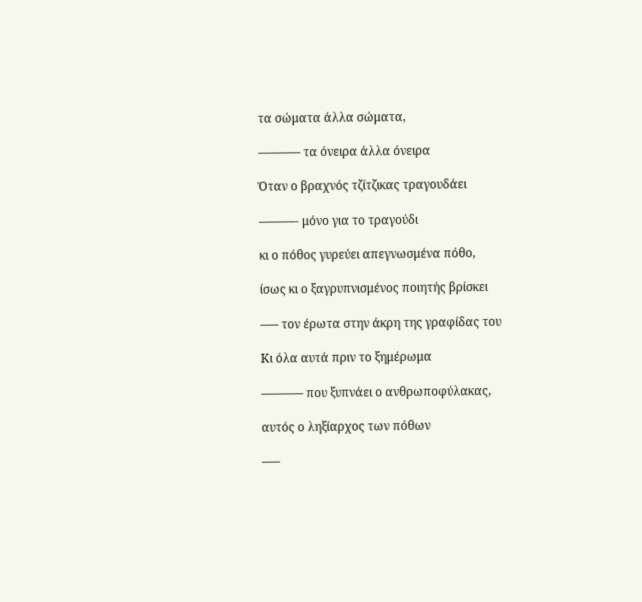τα σώματα άλλα σώματα,

———– τα όνειρα άλλα όνειρα

Όταν ο βραχνός τζίτζικας τραγουδάει

———- μόνο για το τραγούδι

κι ο πόθος γυρεύει απεγνωσμένα πόθο,

ίσως κι ο ξαγρυπνισμένος ποιητής βρίσκει

—– τον έρωτα στην άκρη της γραφίδας του

Κι όλα αυτά πριν το ξημέρωμα

———– που ξυπνάει ο ανθρωποφύλακας,

αυτός ο ληξίαρχος των πόθων

—–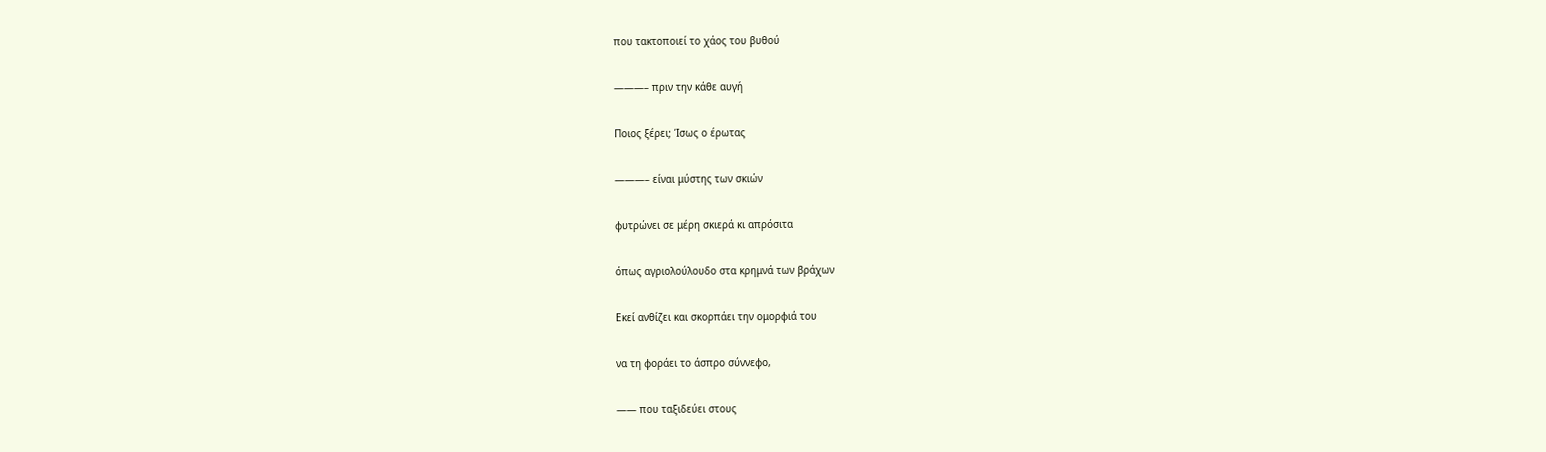που τακτοποιεί το χάος του βυθού

———– πριν την κάθε αυγή

Ποιος ξέρει; Ίσως ο έρωτας

———– είναι μύστης των σκιών

φυτρώνει σε μέρη σκιερά κι απρόσιτα

όπως αγριολούλουδο στα κρημνά των βράχων

Εκεί ανθίζει και σκορπάει την ομορφιά του

να τη φοράει το άσπρο σύννεφο,

—— που ταξιδεύει στους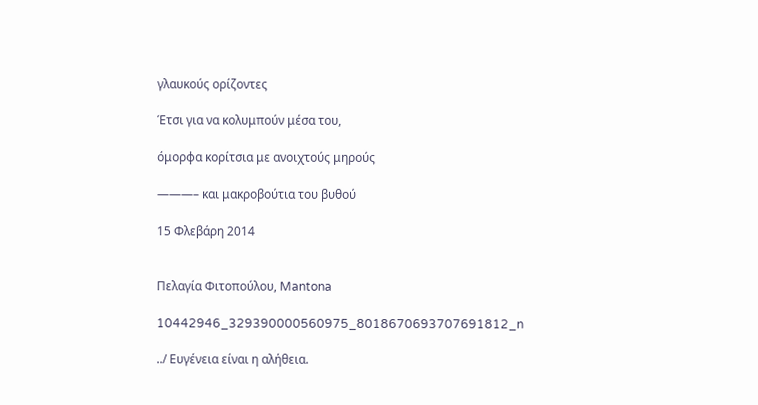γλαυκούς ορίζοντες

Έτσι για να κολυμπούν μέσα του,

όμορφα κορίτσια με ανοιχτούς μηρούς

———– και μακροβούτια του βυθού

15 Φλεβάρη 2014


Πελαγία Φιτοπούλου, Mantona

10442946_329390000560975_8018670693707691812_n

../ Ευγένεια είναι η αλήθεια.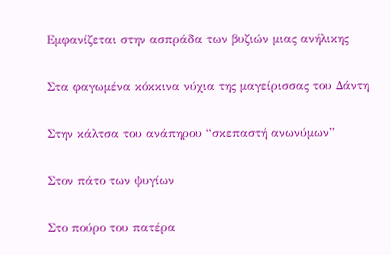Εμφανίζεται στην ασπράδα των βυζιών μιας ανήλικης

Στα φαγωμένα κόκκινα νύχια της μαγείρισσας του Δάντη

Στην κάλτσα του ανάπηρου “σκεπαστή ανωνύμων”

Στον πάτο των ψυγίων

Στο πούρο του πατέρα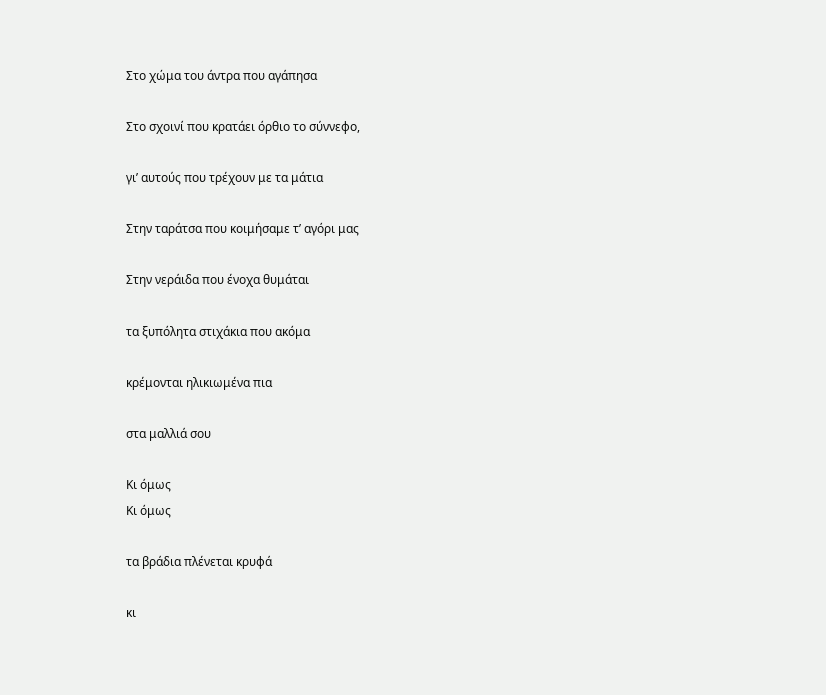Στο χώμα του άντρα που αγάπησα

Στο σχοινί που κρατάει όρθιο το σύννεφο,

γι’ αυτούς που τρέχουν με τα μάτια

Στην ταράτσα που κοιμήσαμε τ’ αγόρι μας

Στην νεράιδα που ένοχα θυμάται

τα ξυπόλητα στιχάκια που ακόμα

κρέμονται ηλικιωμένα πια

στα μαλλιά σου

Κι όμως
Κι όμως

τα βράδια πλένεται κρυφά

κι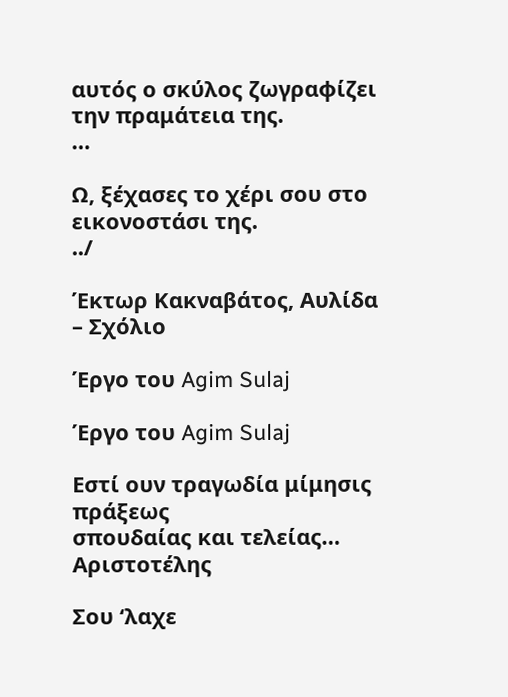αυτός ο σκύλος ζωγραφίζει την πραμάτεια της.
…

Ω, ξέχασες το χέρι σου στο εικονοστάσι της.
../

Έκτωρ Κακναβάτος, Αυλίδα – Σχόλιο

Έργο του Agim Sulaj

Έργο του Agim Sulaj

Εστί ουν τραγωδία μίμησις πράξεως
σπουδαίας και τελείας…
Αριστοτέλης

Σου ‘λαχε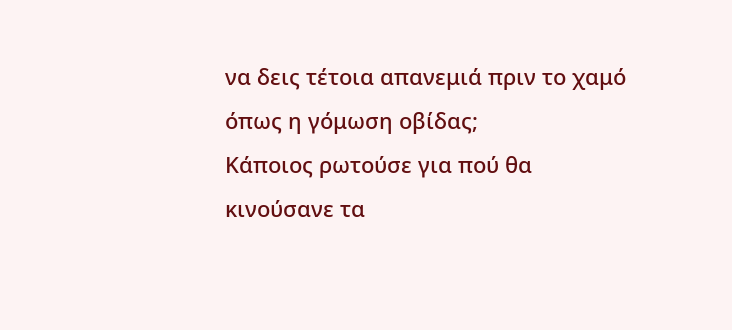να δεις τέτοια απανεμιά πριν το χαμό
όπως η γόμωση οβίδας;
Κάποιος ρωτούσε για πού θα κινούσανε τα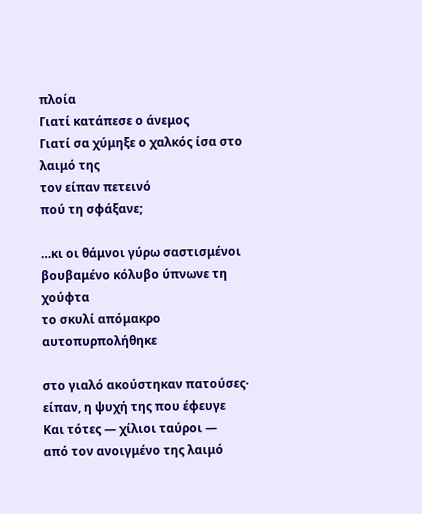πλοία
Γιατί κατάπεσε ο άνεμος
Γιατί σα χύμηξε ο χαλκός ίσα στο λαιμό της
τον είπαν πετεινό
πού τη σφάξανε;

…κι οι θάμνοι γύρω σαστισμένοι
βουβαμένο κόλυβο ύπνωνε τη χούφτα
το σκυλί απόμακρο αυτοπυρπολήθηκε

στο γιαλό ακούστηκαν πατούσες·
είπαν, η ψυχή της που έφευγε
Και τότες — χίλιοι ταύροι —
από τον ανοιγμένο της λαιμό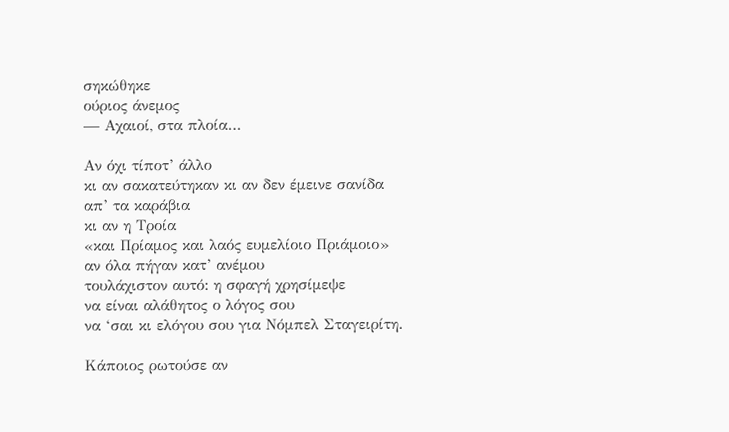σηκώθηκε
ούριος άνεμος
— Αχαιοί, στα πλοία…

Αν όχι τίποτ’ άλλο
κι αν σακατεύτηκαν κι αν δεν έμεινε σανίδα
απ’ τα καράβια
κι αν η Τροία
«και Πρίαμος και λαός ευμελίοιο Πριάμοιο»
αν όλα πήγαν κατ’ ανέμου
τουλάχιστον αυτό: η σφαγή χρησίμεψε
να είναι αλάθητος ο λόγος σου
να ‘σαι κι ελόγου σου για Νόμπελ Σταγειρίτη.

Κάποιος ρωτούσε αν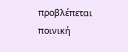προβλέπεται
ποινική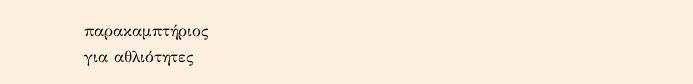παρακαμπτήριος
για αθλιότητες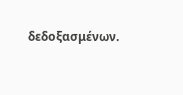δεδοξασμένων.